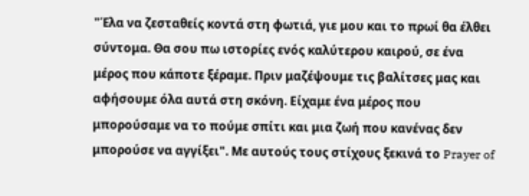"Έλα να ζεσταθείς κοντά στη φωτιά, γιε μου και το πρωί θα έλθει σύντομα. Θα σου πω ιστορίες ενός καλύτερου καιρού, σε ένα μέρος που κάποτε ξέραμε. Πριν μαζέψουμε τις βαλίτσες μας και αφήσουμε όλα αυτά στη σκόνη. Είχαμε ένα μέρος που μπορούσαμε να το πούμε σπίτι και μια ζωή που κανένας δεν μπορούσε να αγγίξει". Με αυτούς τους στίχους ξεκινά το Prayer of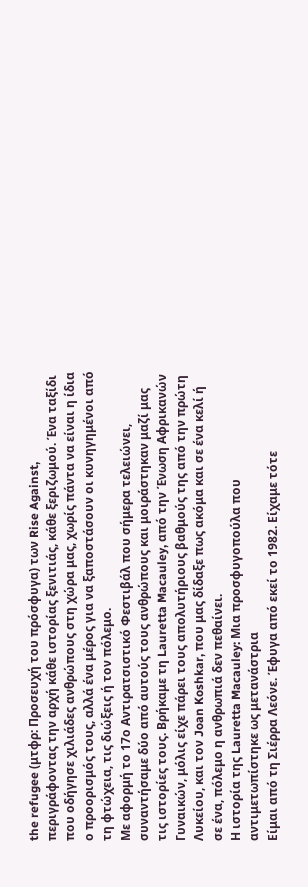the refugee (μτφρ: Προσευχή του πρόσφυγα) των Rise Against, περιγράφοντας την αρχή κάθε ιστορίας ξενιτιάς, κάθε ξεριζωμού. Ένα ταξίδι που οδήγησε χιλιάδες ανθρώπους στη χώρα μας, χωρίς πάντα να είναι η ίδια ο προορισμός τους, αλλά ένα μέρος για να ξαποστάσουν οι κυνηγημένοι από τη φτώχεια, τις διώξεις ή τον πόλεμο.
Με αφορμή το 17ο Αντιρατσιστικό Φεστιβάλ που σήμερα τελειώνει, συναντήσαμε δύο από αυτούς τους ανθρώπους και μοιράστηκαν μαζί μας τις ιστορίες τους. Βρήκαμε τη Lauretta Macauley, από την Ένωση Αφρικανών Γυναικών, μόλις είχε πάρει τους απολυτήριους βαθμούς της από την πρώτη Λυκείου, και τον Joan Koshkar, που μας δίδαξε πως ακόμα και σε ένα κελί ή σε ένα, πόλεμο η ανθρωπιά δεν πεθαίνει.
Η ιστορία της Lauretta Macauley: Μια προσφυγοπούλα που αντιμετωπίστηκε ως μετανάστρια
Είμαι από τη Σιέρρα Λεόνε. Έφυγα από εκεί το 1982. Είχαμε τότε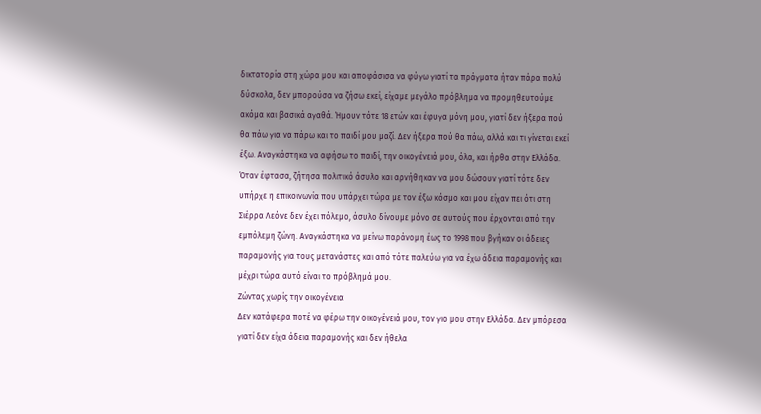δικτατορία στη χώρα μου και αποφάσισα να φύγω γιατί τα πράγματα ήταν πάρα πολύ δύσκολα, δεν μπορούσα να ζήσω εκεί, είχαμε μεγάλο πρόβλημα να προμηθευτούμε ακόμα και βασικά αγαθά. Ήμουν τότε 18 ετών και έφυγα μόνη μου, γιατί δεν ήξερα πού θα πάω για να πάρω και το παιδί μου μαζί. Δεν ήξερα πού θα πάω, αλλά και τι γίνεται εκεί έξω. Αναγκάστηκα να αφήσω το παιδί, την οικογένειά μου, όλα, και ήρθα στην Ελλάδα.
Όταν έφτασα, ζήτησα πολιτικό άσυλο και αρνήθηκαν να μου δώσουν γιατί τότε δεν υπήρχε η επικοινωνία που υπάρχει τώρα με τον έξω κόσμο και μου είχαν πει ότι στη Σιέρρα Λεόνε δεν έχει πόλεμο, άσυλο δίνουμε μόνο σε αυτούς που έρχονται από την εμπόλεμη ζώνη. Αναγκάστηκα να μείνω παράνομη έως το 1998 που βγήκαν οι άδειες παραμονής για τους μετανάστες και από τότε παλεύω για να έχω άδεια παραμονής και μέχρι τώρα αυτό είναι το πρόβλημά μου.
Ζώντας χωρίς την οικογένεια
Δεν κατάφερα ποτέ να φέρω την οικογένειά μου, τον γιο μου στην Ελλάδα. Δεν μπόρεσα γιατί δεν είχα άδεια παραμονής και δεν ήθελα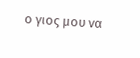ο γιος μου να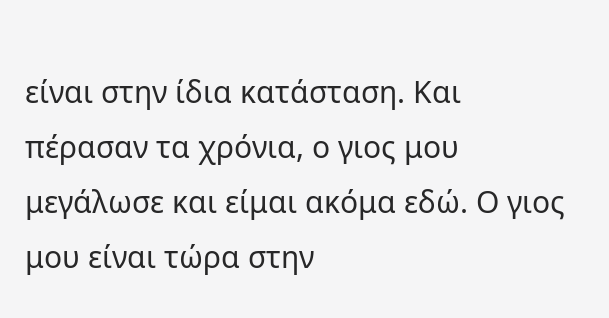είναι στην ίδια κατάσταση. Και πέρασαν τα χρόνια, ο γιος μου μεγάλωσε και είμαι ακόμα εδώ. Ο γιος μου είναι τώρα στην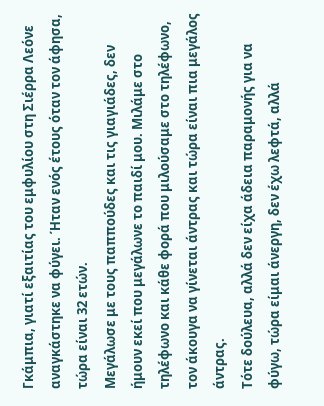Γκάμπια, γιατί εξαιτίας του εμφυλίου στη Σιέρρα Λεόνε αναγκάστηκε να φύγει. Ήταν ενός έτους όταν τον άφησα, τώρα είναι 32 ετών.
Μεγάλωσε με τους παππούδες και τις γιαγιάδες, δεν ήμουν εκεί που μεγάλωνε το παιδί μου. Μιλάμε στο τηλέφωνο και κάθε φορά που μιλούσαμε στο τηλέφωνο, τον άκουγα να γίνεται άντρας και τώρα είναι πια μεγάλος άντρας.
Τότε δούλευα, αλλά δεν είχα άδεια παραμονής για να φύγω, τώρα είμαι άνεργη, δεν έχω λεφτά, αλλά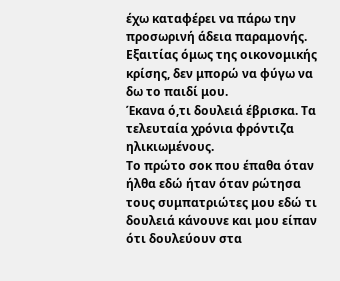έχω καταφέρει να πάρω την προσωρινή άδεια παραμονής. Εξαιτίας όμως της οικονομικής κρίσης, δεν μπορώ να φύγω να δω το παιδί μου.
Έκανα ό,τι δουλειά έβρισκα. Τα τελευταία χρόνια φρόντιζα ηλικιωμένους.
Το πρώτο σοκ που έπαθα όταν ήλθα εδώ ήταν όταν ρώτησα τους συμπατριώτες μου εδώ τι δουλειά κάνουνε και μου είπαν ότι δουλεύουν στα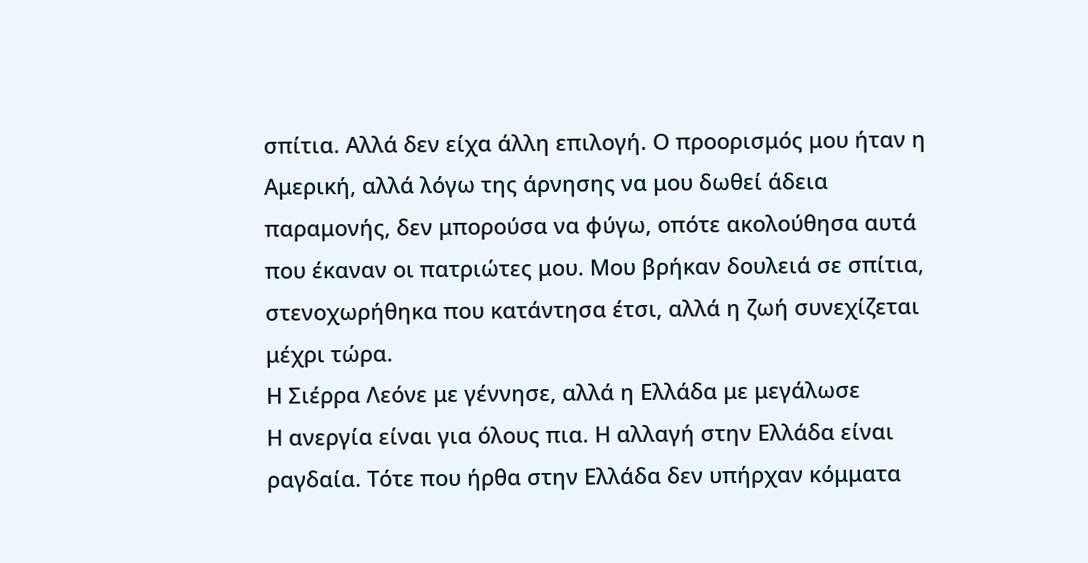σπίτια. Αλλά δεν είχα άλλη επιλογή. Ο προορισμός μου ήταν η Αμερική, αλλά λόγω της άρνησης να μου δωθεί άδεια παραμονής, δεν μπορούσα να φύγω, οπότε ακολούθησα αυτά που έκαναν οι πατριώτες μου. Μου βρήκαν δουλειά σε σπίτια, στενοχωρήθηκα που κατάντησα έτσι, αλλά η ζωή συνεχίζεται μέχρι τώρα.
Η Σιέρρα Λεόνε με γέννησε, αλλά η Ελλάδα με μεγάλωσε
Η ανεργία είναι για όλους πια. Η αλλαγή στην Ελλάδα είναι ραγδαία. Τότε που ήρθα στην Ελλάδα δεν υπήρχαν κόμματα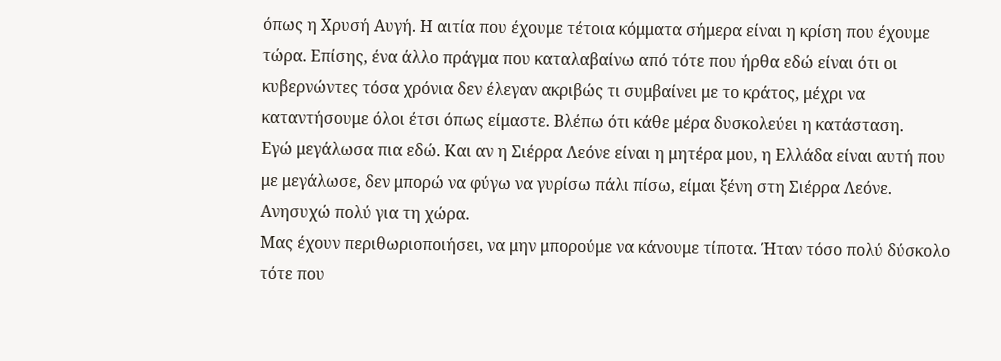όπως η Χρυσή Αυγή. Η αιτία που έχουμε τέτοια κόμματα σήμερα είναι η κρίση που έχουμε τώρα. Επίσης, ένα άλλο πράγμα που καταλαβαίνω από τότε που ήρθα εδώ είναι ότι οι κυβερνώντες τόσα χρόνια δεν έλεγαν ακριβώς τι συμβαίνει με το κράτος, μέχρι να καταντήσουμε όλοι έτσι όπως είμαστε. Βλέπω ότι κάθε μέρα δυσκολεύει η κατάσταση.
Εγώ μεγάλωσα πια εδώ. Και αν η Σιέρρα Λεόνε είναι η μητέρα μου, η Ελλάδα είναι αυτή που με μεγάλωσε, δεν μπορώ να φύγω να γυρίσω πάλι πίσω, είμαι ξένη στη Σιέρρα Λεόνε. Ανησυχώ πολύ για τη χώρα.
Μας έχουν περιθωριοποιήσει, να μην μπορούμε να κάνουμε τίποτα. Ήταν τόσο πολύ δύσκολο τότε που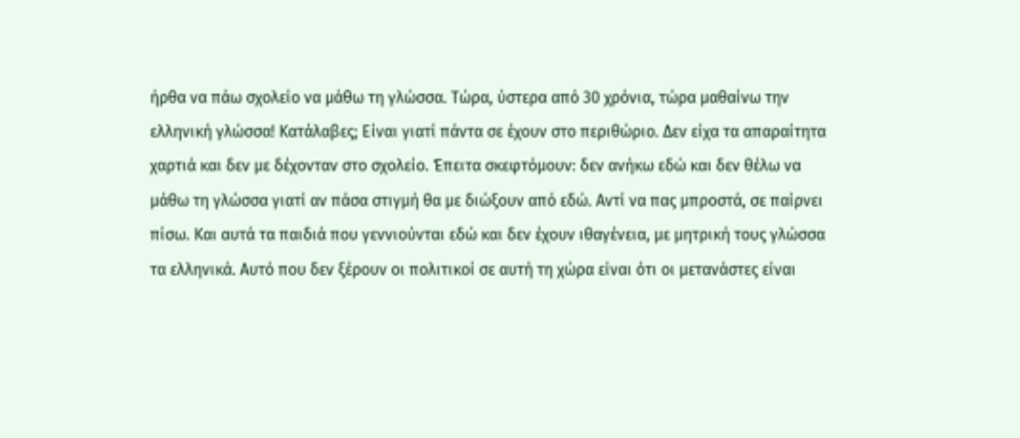ήρθα να πάω σχολείο να μάθω τη γλώσσα. Τώρα, ύστερα από 30 χρόνια, τώρα μαθαίνω την ελληνική γλώσσα! Κατάλαβες; Είναι γιατί πάντα σε έχουν στο περιθώριο. Δεν είχα τα απαραίτητα χαρτιά και δεν με δέχονταν στο σχολείο. Έπειτα σκεφτόμουν: δεν ανήκω εδώ και δεν θέλω να μάθω τη γλώσσα γιατί αν πάσα στιγμή θα με διώξουν από εδώ. Αντί να πας μπροστά, σε παίρνει πίσω. Και αυτά τα παιδιά που γεννιούνται εδώ και δεν έχουν ιθαγένεια, με μητρική τους γλώσσα τα ελληνικά. Αυτό που δεν ξέρουν οι πολιτικοί σε αυτή τη χώρα είναι ότι οι μετανάστες είναι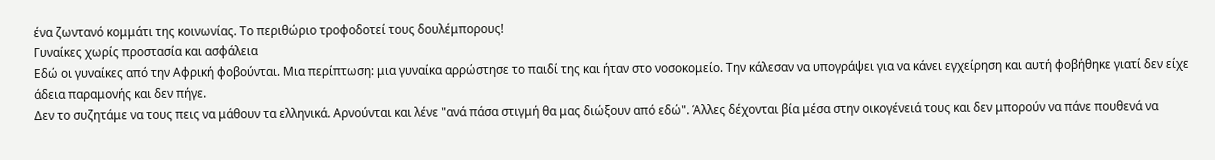ένα ζωντανό κομμάτι της κοινωνίας. Το περιθώριο τροφοδοτεί τους δουλέμπορους!
Γυναίκες χωρίς προστασία και ασφάλεια
Εδώ οι γυναίκες από την Αφρική φοβούνται. Μια περίπτωση: μια γυναίκα αρρώστησε το παιδί της και ήταν στο νοσοκομείο. Την κάλεσαν να υπογράψει για να κάνει εγχείρηση και αυτή φοβήθηκε γιατί δεν είχε άδεια παραμονής και δεν πήγε.
Δεν το συζητάμε να τους πεις να μάθουν τα ελληνικά. Αρνούνται και λένε "ανά πάσα στιγμή θα μας διώξουν από εδώ". Άλλες δέχονται βία μέσα στην οικογένειά τους και δεν μπορούν να πάνε πουθενά να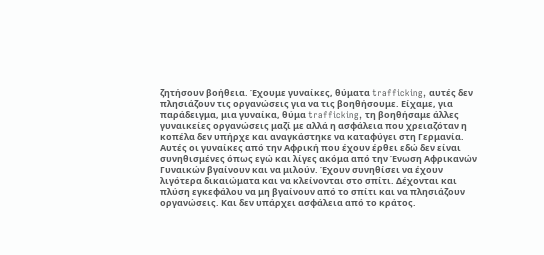ζητήσουν βοήθεια. Έχουμε γυναίκες, θύματα trafficking, αυτές δεν πλησιάζουν τις οργανώσεις για να τις βοηθήσουμε. Είχαμε, για παράδειγμα, μια γυναίκα, θύμα trafficking, τη βοηθήσαμε άλλες γυναικείες οργανώσεις μαζί με αλλά η ασφάλεια που χρειαζόταν η κοπέλα δεν υπήρχε και αναγκάστηκε να καταφύγει στη Γερμανία.
Αυτές οι γυναίκες από την Αφρική που έχουν έρθει εδώ δεν είναι συνηθισμένες όπως εγώ και λίγες ακόμα από την Ένωση Αφρικανών Γυναικών βγαίνουν και να μιλούν. Έχουν συνηθίσει να έχουν λιγότερα δικαιώματα και να κλείνονται στο σπίτι. Δέχονται και πλύση εγκεφάλου να μη βγαίνουν από το σπίτι και να πλησιάζουν οργανώσεις. Και δεν υπάρχει ασφάλεια από το κράτος.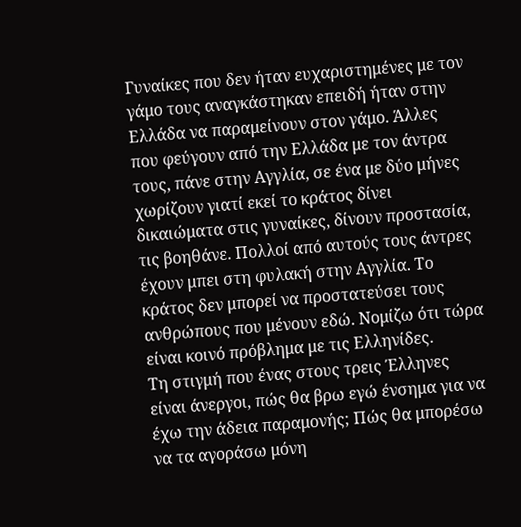Γυναίκες που δεν ήταν ευχαριστημένες με τον γάμο τους αναγκάστηκαν επειδή ήταν στην Ελλάδα να παραμείνουν στον γάμο. Άλλες που φεύγουν από την Ελλάδα με τον άντρα τους, πάνε στην Αγγλία, σε ένα με δύο μήνες χωρίζουν γιατί εκεί το κράτος δίνει δικαιώματα στις γυναίκες, δίνουν προστασία, τις βοηθάνε. Πολλοί από αυτούς τους άντρες έχουν μπει στη φυλακή στην Αγγλία. Το κράτος δεν μπορεί να προστατεύσει τους ανθρώπους που μένουν εδώ. Νομίζω ότι τώρα είναι κοινό πρόβλημα με τις Ελληνίδες.
Τη στιγμή που ένας στους τρεις Έλληνες είναι άνεργοι, πώς θα βρω εγώ ένσημα για να έχω την άδεια παραμονής; Πώς θα μπορέσω να τα αγοράσω μόνη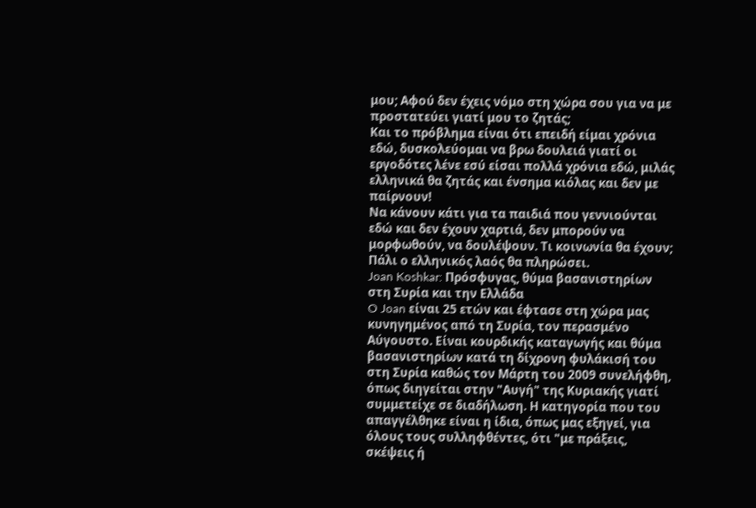μου; Αφού δεν έχεις νόμο στη χώρα σου για να με προστατεύει γιατί μου το ζητάς;
Και το πρόβλημα είναι ότι επειδή είμαι χρόνια εδώ, δυσκολεύομαι να βρω δουλειά γιατί οι εργοδότες λένε εσύ είσαι πολλά χρόνια εδώ, μιλάς ελληνικά θα ζητάς και ένσημα κιόλας και δεν με παίρνουν!
Να κάνουν κάτι για τα παιδιά που γεννιούνται εδώ και δεν έχουν χαρτιά, δεν μπορούν να μορφωθούν, να δουλέψουν. Τι κοινωνία θα έχουν; Πάλι ο ελληνικός λαός θα πληρώσει.
Joan Koshkar: Πρόσφυγας, θύμα βασανιστηρίων στη Συρία και την Ελλάδα
O Joan είναι 25 ετών και έφτασε στη χώρα μας κυνηγημένος από τη Συρία, τον περασμένο Αύγουστο. Είναι κουρδικής καταγωγής και θύμα βασανιστηρίων κατά τη δίχρονη φυλάκισή του στη Συρία καθώς τον Μάρτη του 2009 συνελήφθη, όπως διηγείται στην "Αυγή" της Κυριακής γιατί συμμετείχε σε διαδήλωση. Η κατηγορία που του απαγγέλθηκε είναι η ίδια, όπως μας εξηγεί, για όλους τους συλληφθέντες, ότι "με πράξεις, σκέψεις ή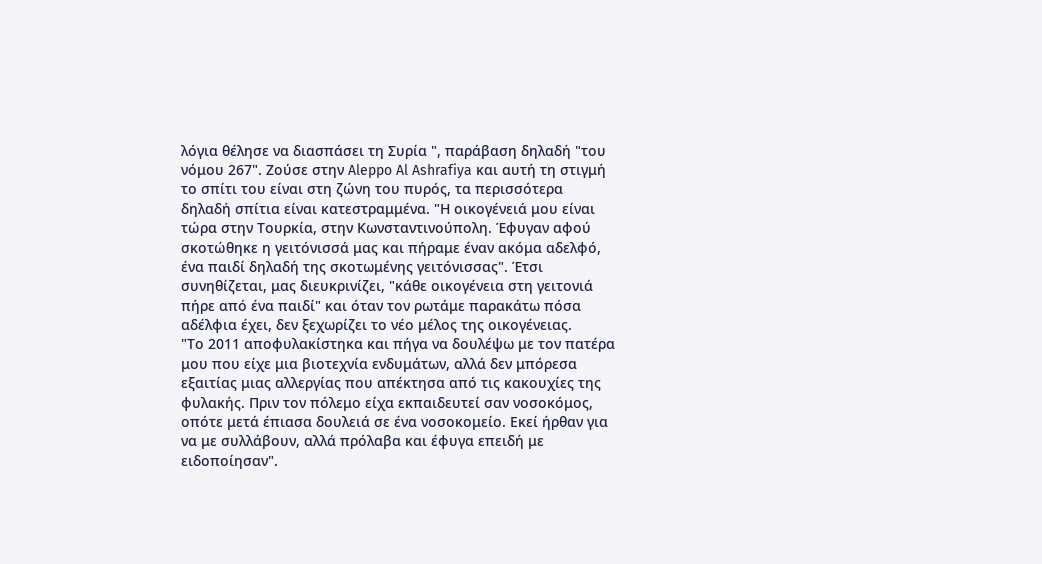λόγια θέλησε να διασπάσει τη Συρία ", παράβαση δηλαδή "του νόμου 267". Ζούσε στην Aleppo Al Ashrafiya και αυτή τη στιγμή το σπίτι του είναι στη ζώνη του πυρός, τα περισσότερα δηλαδή σπίτια είναι κατεστραμμένα. "Η οικογένειά μου είναι τώρα στην Τουρκία, στην Κωνσταντινούπολη. Έφυγαν αφού σκοτώθηκε η γειτόνισσά μας και πήραμε έναν ακόμα αδελφό, ένα παιδί δηλαδή της σκοτωμένης γειτόνισσας". Έτσι συνηθίζεται, μας διευκρινίζει, "κάθε οικογένεια στη γειτονιά πήρε από ένα παιδί" και όταν τον ρωτάμε παρακάτω πόσα αδέλφια έχει, δεν ξεχωρίζει το νέο μέλος της οικογένειας.
"Το 2011 αποφυλακίστηκα και πήγα να δουλέψω με τον πατέρα μου που είχε μια βιοτεχνία ενδυμάτων, αλλά δεν μπόρεσα εξαιτίας μιας αλλεργίας που απέκτησα από τις κακουχίες της φυλακής. Πριν τον πόλεμο είχα εκπαιδευτεί σαν νοσοκόμος, οπότε μετά έπιασα δουλειά σε ένα νοσοκομείο. Εκεί ήρθαν για να με συλλάβουν, αλλά πρόλαβα και έφυγα επειδή με ειδοποίησαν".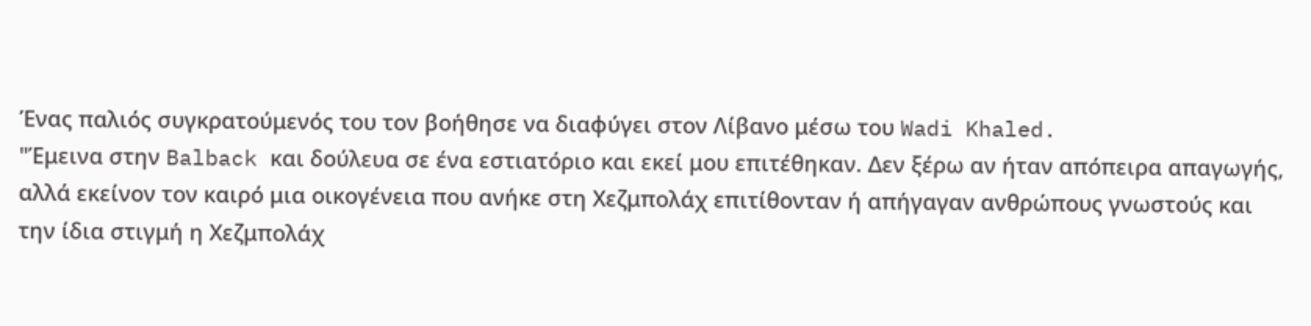Ένας παλιός συγκρατούμενός του τον βοήθησε να διαφύγει στον Λίβανο μέσω του Wadi Khaled.
"Έμεινα στην Balback και δούλευα σε ένα εστιατόριο και εκεί μου επιτέθηκαν. Δεν ξέρω αν ήταν απόπειρα απαγωγής, αλλά εκείνον τον καιρό μια οικογένεια που ανήκε στη Χεζμπολάχ επιτίθονταν ή απήγαγαν ανθρώπους γνωστούς και την ίδια στιγμή η Χεζμπολάχ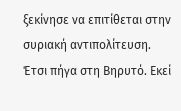ξεκίνησε να επιτίθεται στην συριακή αντιπολίτευση. Έτσι πήγα στη Βηρυτό. Εκεί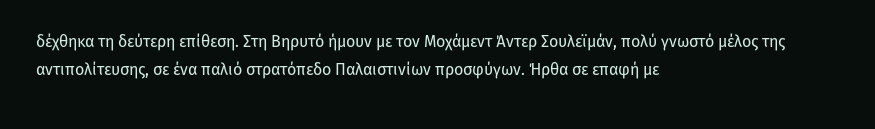δέχθηκα τη δεύτερη επίθεση. Στη Βηρυτό ήμουν με τον Μοχάμεντ Άντερ Σουλεϊμάν, πολύ γνωστό μέλος της αντιπολίτευσης, σε ένα παλιό στρατόπεδο Παλαιστινίων προσφύγων. Ήρθα σε επαφή με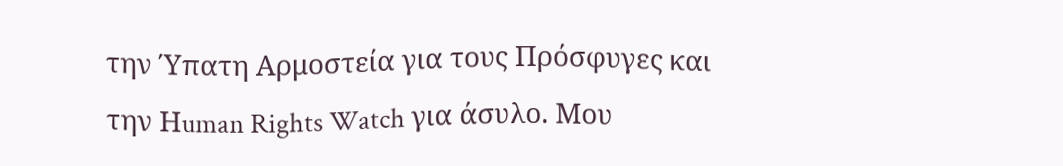την Ύπατη Αρμοστεία για τους Πρόσφυγες και την Ηuman Rights Watch για άσυλο. Μου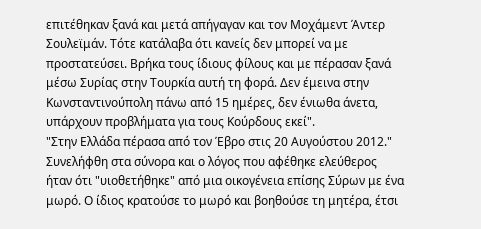επιτέθηκαν ξανά και μετά απήγαγαν και τον Μοχάμεντ Άντερ Σουλεϊμάν. Τότε κατάλαβα ότι κανείς δεν μπορεί να με προστατεύσει. Βρήκα τους ίδιους φίλους και με πέρασαν ξανά μέσω Συρίας στην Τουρκία αυτή τη φορά. Δεν έμεινα στην Κωνσταντινούπολη πάνω από 15 ημέρες, δεν ένιωθα άνετα, υπάρχουν προβλήματα για τους Κούρδους εκεί".
"Στην Ελλάδα πέρασα από τον Έβρο στις 20 Αυγούστου 2012." Συνελήφθη στα σύνορα και ο λόγος που αφέθηκε ελεύθερος ήταν ότι "υιοθετήθηκε" από μια οικογένεια επίσης Σύρων με ένα μωρό. Ο ίδιος κρατούσε το μωρό και βοηθούσε τη μητέρα, έτσι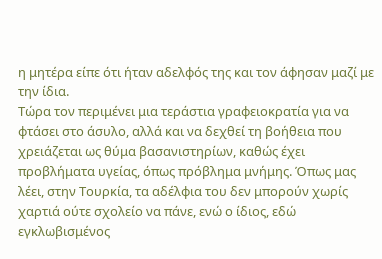η μητέρα είπε ότι ήταν αδελφός της και τον άφησαν μαζί με την ίδια.
Τώρα τον περιμένει μια τεράστια γραφειοκρατία για να φτάσει στο άσυλο, αλλά και να δεχθεί τη βοήθεια που χρειάζεται ως θύμα βασανιστηρίων, καθώς έχει προβλήματα υγείας, όπως πρόβλημα μνήμης. Όπως μας λέει, στην Τουρκία, τα αδέλφια του δεν μπορούν χωρίς χαρτιά ούτε σχολείο να πάνε, ενώ ο ίδιος, εδώ εγκλωβισμένος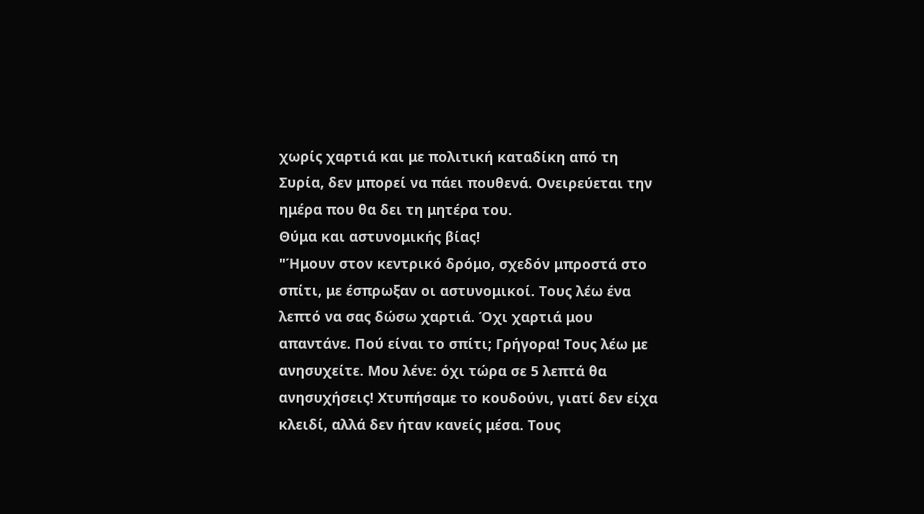χωρίς χαρτιά και με πολιτική καταδίκη από τη Συρία, δεν μπορεί να πάει πουθενά. Ονειρεύεται την ημέρα που θα δει τη μητέρα του.
Θύμα και αστυνομικής βίας!
"Ήμουν στον κεντρικό δρόμο, σχεδόν μπροστά στο σπίτι, με έσπρωξαν οι αστυνομικοί. Τους λέω ένα λεπτό να σας δώσω χαρτιά. Όχι χαρτιά μου απαντάνε. Πού είναι το σπίτι; Γρήγορα! Τους λέω με ανησυχείτε. Μου λένε: όχι τώρα σε 5 λεπτά θα ανησυχήσεις! Χτυπήσαμε το κουδούνι, γιατί δεν είχα κλειδί, αλλά δεν ήταν κανείς μέσα. Τους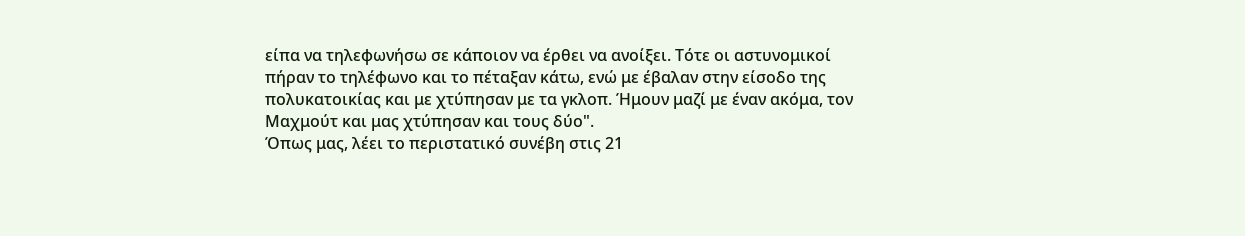είπα να τηλεφωνήσω σε κάποιον να έρθει να ανοίξει. Τότε οι αστυνομικοί πήραν το τηλέφωνο και το πέταξαν κάτω, ενώ με έβαλαν στην είσοδο της πολυκατοικίας και με χτύπησαν με τα γκλοπ. Ήμουν μαζί με έναν ακόμα, τον Μαχμούτ και μας χτύπησαν και τους δύο".
Όπως μας, λέει το περιστατικό συνέβη στις 21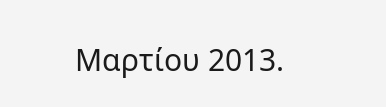Μαρτίου 2013.